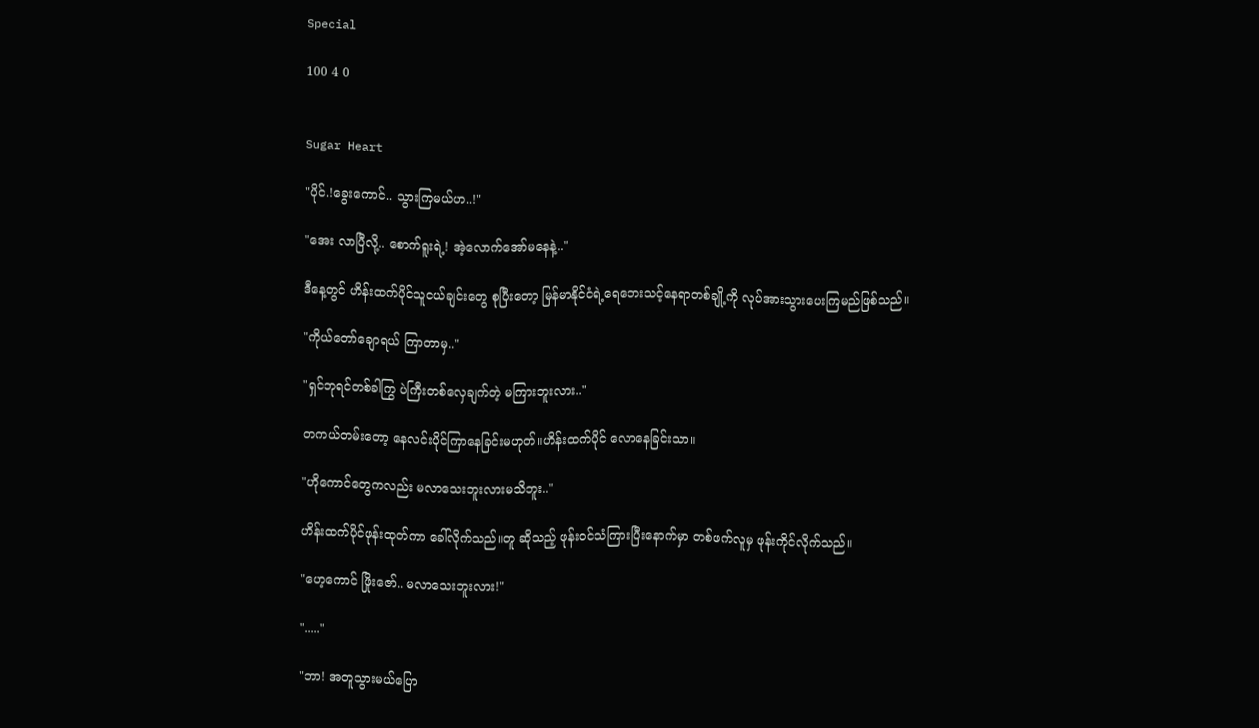Special

100 4 0


Sugar Heart

"ပိုင်.!ခွေးကောင်.. သွားကြမယ်ဟ..!"

"အေး လာပြီလို့.. စောက်ရူးရဲ့! အဲ့လောက်အော်မနေနဲ့.."

ဒီနေ့တွင် ဟိန်းထက်ပိုင်သူငယ်ချင်းတွေ စုပြီးတော့ မြန်မာနိုင်ငံရဲ့ရေဘေးသင့်နေရာတစ်ချို့ကို လုပ်အားသွားပေးကြမည်ဖြစ်သည်။

"ကိုယ်တော်ချောရယ် ကြာတာမှ.."

"ရှင်ဘုရင်တစ်ခါကြွ ပဲကြီးတစ်လှေချက်တဲ့ မကြားဘူးလား.."

တကယ်တမ်းတော့ နေလင်းပိုင်ကြာနေခြင်းမဟုတ်။ဟိန်းထက်ပိုင် လောနေခြင်းသာ။

"ဟိုကောင်တွေကလည်း မလာသေးဘူးလားမသိဘူး.."

ဟိန်းထက်ပိုင်ဖုန်းထုတ်ကာ ခေါ်လိုက်သည်။တူ ဆိုသည့် ဖုန်းဝင်သံကြားပြီးနောက်မှာ တစ်ဖက်လူမှ ဖုန်းကိုင်လိုက်သည်။

"ဟေ့ကောင် ဖြိုးဇော်.. မလာသေးဘူးလား!"

"....."

"ဘာ! အတူသွားမယ်ပြော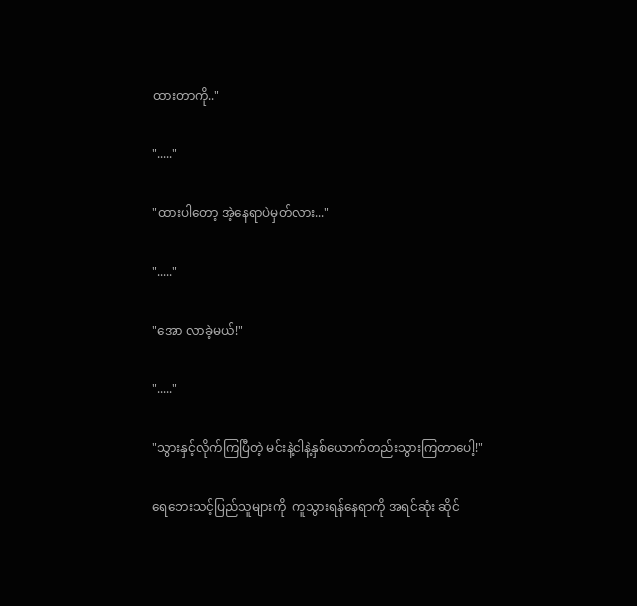ထားတာကို.."

"....."

"ထားပါတော့ အဲ့နေရာပဲမှတ်လား..."

"....."

"အော လာခဲ့မယ်!"

"....."

"သွားနှင့်လိုက်ကြပြီတဲ့ မင်းနဲ့ငါနဲ့နှစ်ယောက်တည်းသွားကြတာပေါ့!"

ရေဘေးသင့်ပြည်သူများကို  ကူသွားရန်နေရာကို အရင်ဆုံး ဆိုင်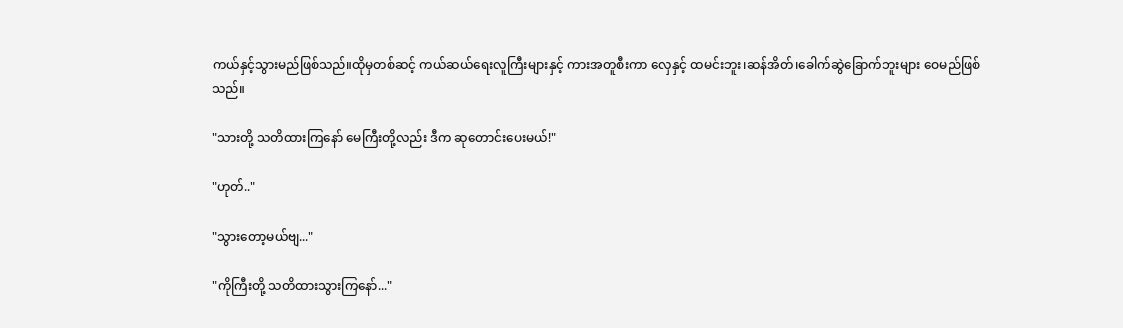ကယ်နှင့်သွားမည်ဖြစ်သည်။ထိုမှတစ်ဆင့် ကယ်ဆယ်ရေးလူကြီးများနှင့် ကားအတူစီးကာ လှေနှင့် ထမင်းဘူး၊ဆန်အိတ်၊ခေါက်ဆွဲခြောက်ဘူးများ ဝေမည်ဖြစ်သည်။

"သားတို့ သတိထားကြနော် မေကြီးတို့လည်း ဒီက ဆုတောင်းပေးမယ်!"

"ဟုတ်.."

"သွားတော့မယ်ဗျ..."

"ကိုကြီးတို့ သတိထားသွားကြနော်..."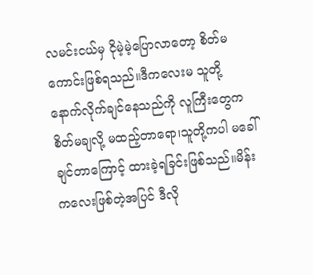လမင်းငယ်မှ ငိုမဲ့မဲ့ပြောလာတော့ စိတ်မကောင်းဖြစ်ရသည်။ဒီကလေးမ သူတို့နောက်လိုက်ချင်နေသည်ကို လူကြီးတွေကစိတ်မချလို့ မထည့်တာရော၊သူတို့ကပါ မခေါ်ချင်တာကြောင့် ထားခဲ့ရခြင်းဖြစ်သည်။မိန်းကလေးဖြစ်တဲ့အပြင် ဒီလို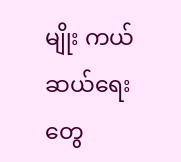မျိုး ကယ်ဆယ်ရေးတွေ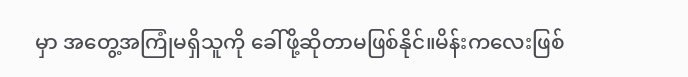မှာ အတွေ့အကြုံမရှိသူကို ခေါ်ဖို့ဆိုတာမဖြစ်နိုင်။မိန်းကလေးဖြစ်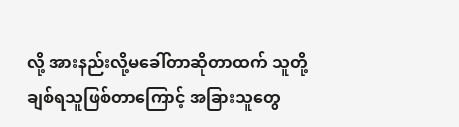လို့ အားနည်းလို့မခေါ်တာဆိုတာထက် သူတို့ချစ်ရသူဖြစ်တာကြောင့် အခြားသူတွေ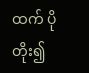ထက် ပိုတိုး၍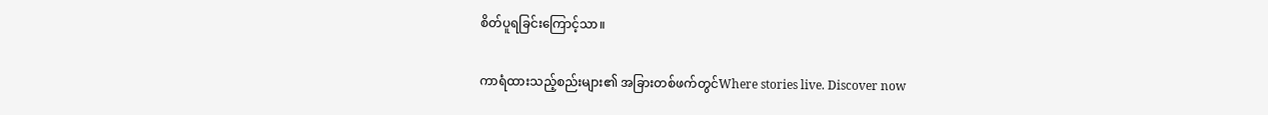စိတ်ပူရခြင်းကြောင့်သာ။

ကာရံထားသည့်စည်းများ၏ အခြားတစ်ဖက်တွင်Where stories live. Discover now